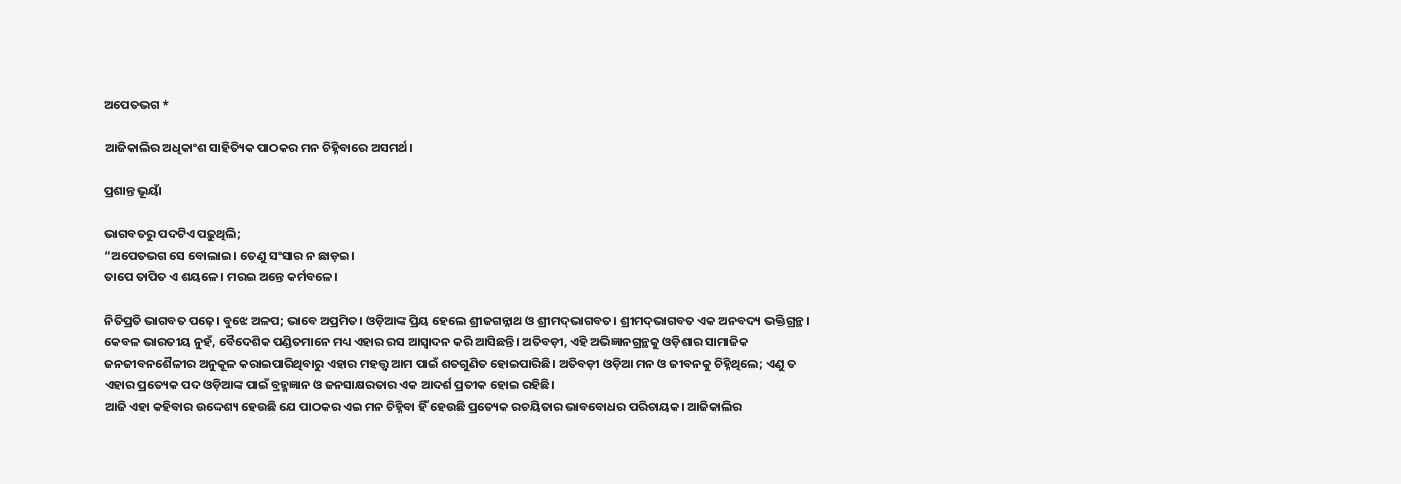ଅପେତଭଗ *

ଆଜିକାଲିର ଅଧିକାଂଶ ସାହିତ୍ୟିକ ପାଠକର ମନ ଚିହ୍ନିବାରେ ଅସମର୍ଥ।

ପ୍ରଶାନ୍ତ ଭୂୟାଁ

ଭାଗବତରୁ ପଦଟିଏ ପଢ଼ୁଥିଲି;
“ଅପେତଭଗ ସେ ବୋଲାଇ। ତେଣୁ ସଂସାର ନ ଛାଡ଼ଇ।
ତାପେ ତାପିତ ଏ ଶୟଳେ। ମରଇ ଅନ୍ତେ କର୍ମବଳେ।

ନିତିପ୍ରତି ଭାଗବତ ପଢ଼େ। ବୁଝେ ଅଳପ; ଭାବେ ଅପ୍ରମିତ। ଓଡ଼ିଆଙ୍କ ପ୍ରିୟ ହେଲେ ଶ୍ରୀଜଗନ୍ନାଥ ଓ ଶ୍ରୀମଦ୍‌ଭାଗବତ। ଶ୍ରୀମଦ୍‌ଭାଗବତ ଏକ ଅନବଦ୍ୟ ଭକ୍ତିଗ୍ରନ୍ଥ। କେବଳ ଭାରତୀୟ ନୁହଁ, ବୈଦେଶିକ ପଣ୍ଡିତମାନେ ମଧ୍ୟ ଏହାର ରସ ଆସ୍ୱାଦନ କରି ଆସିଛନ୍ତି। ଅତିବଡ଼ୀ, ଏହି ଅଭିଜ୍ଞାନଗ୍ରନ୍ଥକୁ ଓଡ଼ିଶାର ସାମାଜିକ ଜନଜୀବନଶୈଳୀର ଅନୁକୂଳ କରାଇପାରିଥିବାରୁ ଏହାର ମହତ୍ତ୍ୱ ଆମ ପାଇଁ ଶତଗୁଣିତ ହୋଇପାରିଛି। ଅତିବଡ଼ୀ ଓଡ଼ିଆ ମନ ଓ ଜୀବନକୁ ଚିହ୍ନିଥିଲେ; ଏଣୁ ତ ଏହାର ପ୍ରତ୍ୟେକ ପଦ ଓଡ଼ିଆଙ୍କ ପାଇଁ ବ୍ରହ୍ମଜ୍ଞାନ ଓ ଜନସାକ୍ଷରତାର ଏକ ଆଦର୍ଶ ପ୍ରତୀକ ହୋଇ ରହିଛି।
ଆଜି ଏହା କହିବାର ଉଦ୍ଦେଶ୍ୟ ହେଉଛି ଯେ ପାଠକର ଏଇ ମନ ଚିହ୍ନିବା ହିଁ ହେଉଛି ପ୍ରତ୍ୟେକ ରଚୟିତାର ଭାବବୋଧର ପରିଚାୟକ। ଆଜିକାଲିର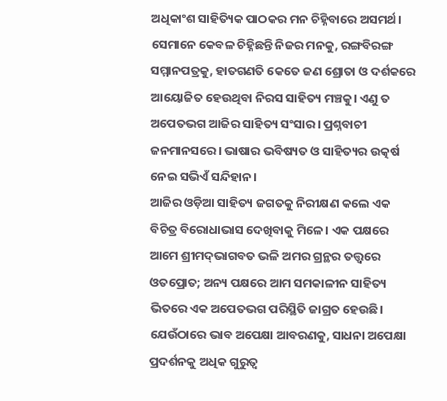ଅଧିକାଂଶ ସାହିତ୍ୟିକ ପାଠକର ମନ ଚିହ୍ନିବାରେ ଅସମର୍ଥ। ସେମାନେ କେବଳ ଚିହ୍ନିଛନ୍ତି ନିଜର ମନକୁ, ରଙ୍ଗବିରଙ୍ଗ ସମ୍ମାନପତ୍ରକୁ, ହାତଗଣତି କେତେ ଜଣ ଶ୍ରୋତା ଓ ଦର୍ଶକରେ ଆୟୋଜିତ ହେଉଥିବା ନିରସ ସାହିତ୍ୟ ମଞ୍ଚକୁ। ଏଣୁ ତ ଅପେତଭଗ ଆଜିର ସାହିତ୍ୟ ସଂସାର। ପ୍ରଶ୍ନବାଚୀ ଜନମାନସରେ। ଭାଷାର ଭବିଷ୍ୟତ ଓ ସାହିତ୍ୟର ଉତ୍କର୍ଷ ନେଇ ସଭିଏଁ ସନ୍ଦିହାନ।
ଆଜିର ଓଡ଼ିଆ ସାହିତ୍ୟ ଜଗତକୁ ନିରୀକ୍ଷଣ କଲେ ଏକ ବିଚିତ୍ର ବିରୋଧାଭାସ ଦେଖିବାକୁ ମିଳେ। ଏକ ପକ୍ଷରେ ଆମେ ଶ୍ରୀମଦ୍‌ଭାଗବତ ଭଳି ଅମର ଗ୍ରନ୍ଥର ତତ୍ତ୍ୱରେ ଓତପ୍ରୋତ; ଅନ୍ୟ ପକ୍ଷରେ ଆମ ସମକାଳୀନ ସାହିତ୍ୟ ଭିତରେ ଏକ ଅପେତଭଗ ପରିସ୍ଥିତି ଜାଗ୍ରତ ହେଉଛି। ଯେଉଁଠାରେ ଭାବ ଅପେକ୍ଷା ଆବରଣକୁ, ସାଧନା ଅପେକ୍ଷା ପ୍ରଦର୍ଶନକୁ ଅଧିକ ଗୁରୁତ୍ୱ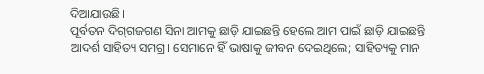ଦିଆଯାଉଛି।
ପୂର୍ବତନ ଦିଗ୍‌ଗଜଗଣ ସିନା ଆମକୁ ଛାଡ଼ି ଯାଇଛନ୍ତି ହେଲେ ଆମ ପାଇଁ ଛାଡ଼ି ଯାଇଛନ୍ତି ଆଦର୍ଶ ସାହିତ୍ୟ ସମଗ୍ର। ସେମାନେ ହିଁ ଭାଷାକୁ ଜୀବନ ଦେଇଥିଲେ; ସାହିତ୍ୟକୁ ମାନ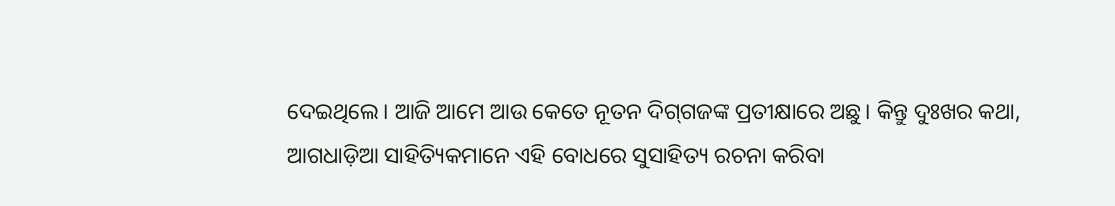ଦେଇଥିଲେ। ଆଜି ଆମେ ଆଉ କେତେ ନୂତନ ଦିଗ୍‌ଗଜଙ୍କ ପ୍ରତୀକ୍ଷାରେ ଅଛୁ। କିନ୍ତୁ ଦୁଃଖର କଥା, ଆଗଧାଡ଼ିଆ ସାହିତ୍ୟିକମାନେ ଏହି ବୋଧରେ ସୁସାହିତ୍ୟ ରଚନା କରିବା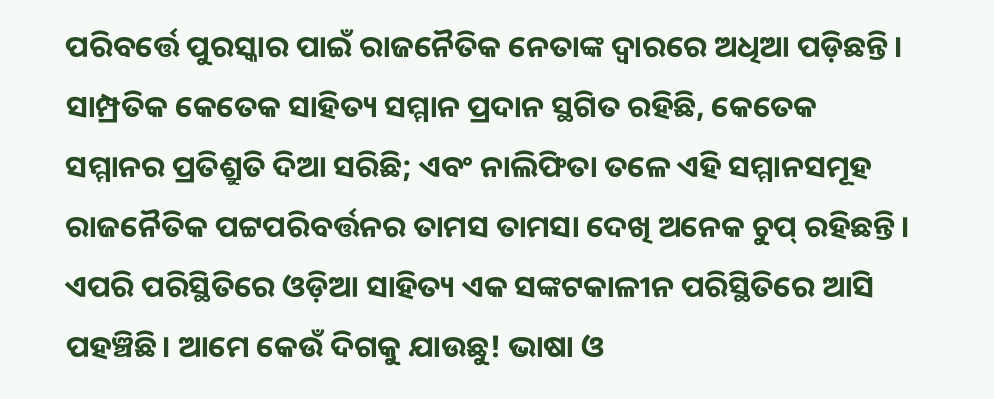ପରିବର୍ତ୍ତେ ପୁରସ୍କାର ପାଇଁ ରାଜନୈତିକ ନେତାଙ୍କ ଦ୍ୱାରରେ ଅଧିଆ ପଡ଼ିଛନ୍ତି। ସାମ୍ପ୍ରତିକ କେତେକ ସାହିତ୍ୟ ସମ୍ମାନ ପ୍ରଦାନ ସ୍ଥଗିତ ରହିଛି, କେତେକ ସମ୍ମାନର ପ୍ରତିଶ୍ରୁତି ଦିଆ ସରିଛି; ଏବଂ ନାଲିଫିତା ତଳେ ଏହି ସମ୍ମାନସମୂହ ରାଜନୈତିକ ପଟ୍ଟପରିବର୍ତ୍ତନର ତାମସ ତାମସା ଦେଖି ଅନେକ ଚୁପ୍ ରହିଛନ୍ତି।
ଏପରି ପରିସ୍ଥିତିରେ ଓଡ଼ିଆ ସାହିତ୍ୟ ଏକ ସଙ୍କଟକାଳୀନ ପରିସ୍ଥିତିରେ ଆସି ପହଞ୍ଚିଛି। ଆମେ କେଉଁ ଦିଗକୁ ଯାଉଛୁ! ଭାଷା ଓ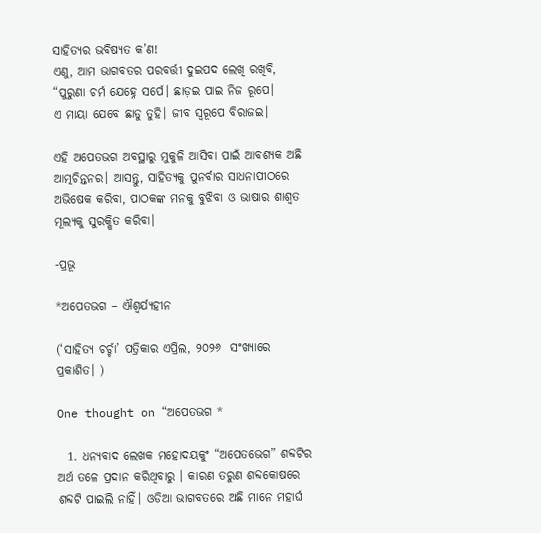ସାହିତ୍ୟର ଭବିଷ୍ୟତ କ’ଣ!
ଏଣୁ, ଆମ ଭାଗବତର ପରବର୍ତ୍ତୀ ଦୁଇପଦ ଲେଖି ରଖିବି,
“ପୁରୁଣା ଚର୍ମ ଯେହ୍ନେ ସର୍ପେ। ଛାଡ଼ଇ ପାଇ ନିଜ ରୂପେ।
ଏ ମାୟା ଯେବେ ଛାଡୁ ତୁହି। ଜୀବ ସ୍ୱରୂପେ ବିରାଜଇ।

ଏହି ଅପେତଭଗ ଅବସ୍ଥାରୁ ମୁକୁଳି ଆସିବା ପାଇଁ ଆବଶ୍ୟକ ଅଛି ଆତ୍ମଚିନ୍ତନର। ଆସନ୍ତୁ, ସାହିତ୍ୟକୁ ପୁନର୍ବାର ସାଧନାପୀଠରେ ଅଭିଷେକ କରିବା, ପାଠକଙ୍କ ମନକୁ ବୁଝିବା ଓ ଭାଷାର ଶାଶ୍ୱତ ମୂଲ୍ୟକୁ ସୁରକ୍ଷିତ କରିବା।

-ପ୍ରଭୂ

*ଅପେତଭଗ – ଐଶ୍ୱର୍ଯ୍ୟହୀନ

(‘ସାହିତ୍ୟ ଚର୍ଚ୍ଚା’ ପତ୍ରିକାର ଏପ୍ରିଲ, ୨୦୨୬  ସଂଖ୍ୟାରେ ପ୍ରକାଶିତ। )

One thought on “ଅପେତଭଗ *

  1. ଧନ୍ଯବାଦ ଲେଖକ ମହୋଦୟକୁଂ “ଅପେତଭେଗ” ଶବ୍ଦଟିର ଅର୍ଥ ତଳେ ପ୍ରଦାନ କରିଥିବାରୁ । କାରଣ ତରୁଣ ଶବ୍ଦକୋଷରେ ଶବ୍ଦଟି ପାଇଲି ନାହିଁ। ଓଡିଆ ଭାଗବତରେ ଅଛି ମାନେ ମହାର୍ଘ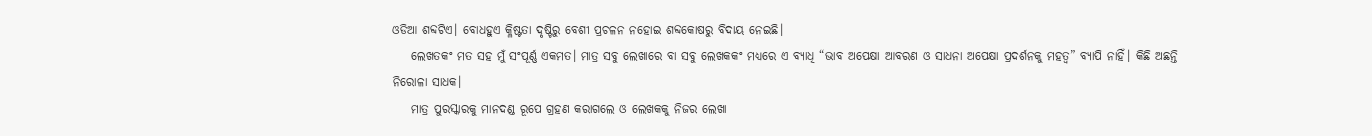ଓଡିଆ ଶବ୍ଦଟିଏ। ବୋଧହୁଏ କ୍ଳିଷ୍ଟତା ଦୃଷ୍ଟିରୁ ବେଶୀ ପ୍ରଚଳନ ନହୋଇ ଶବ୍ଦକୋଷରୁ ବିଦାୟ ନେଇଛି।
    ଲେଖତକଂ ମତ ସହ ମୁଁ ସଂପୂର୍ଣ୍ଣ ଏକମତ। ମାତ୍ର ସବୁ ଲେଖାରେ ବା ସବୁ ଲେଖକକଂ ମଧ୍ଯରେ ଏ ବ୍ଯାଧି “ଭାବ ଅପେକ୍ଷା ଆବରଣ ଓ ସାଧନା ଅପେକ୍ଷା ପ୍ରଦର୍ଶନକୁ ମହତ୍ୱ” ବ୍ଯାପି ନାହିଁ। କିଛି ଅଛନ୍ତି ନିରୋଳା ସାଧକ।
    ମାତ୍ର ପୁରସ୍କାରକୁ ମାନଦଣ୍ଡ ରୂପେ ଗ୍ରହଣ କରାଗଲେ ଓ ଲେଖକକୁ ନିଜର ଲେଖା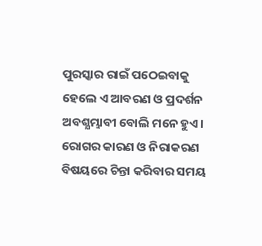ପୁରସ୍କାର ରାଇଁ ପଠେଇବାକୁ ହେଲେ ଏ ଆବରଣ ଓ ପ୍ରଦର୍ଶନ ଅବଶ୍ଯମ୍ଭାବୀ ବୋଲି ମନେ ହୁଏ। ରୋଗର କାରଣ ଓ ନିରାକରଣ ବିଷୟରେ ଚିନ୍ତା କରିବାର ସମୟ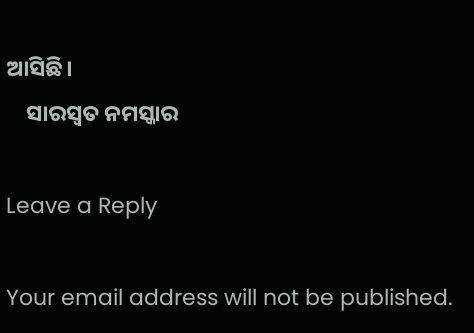ଆସିଛି।
    ସାରସ୍ୱତ ନମସ୍କାର

Leave a Reply

Your email address will not be published.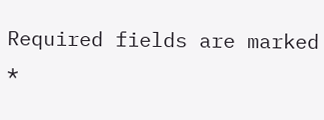Required fields are marked *